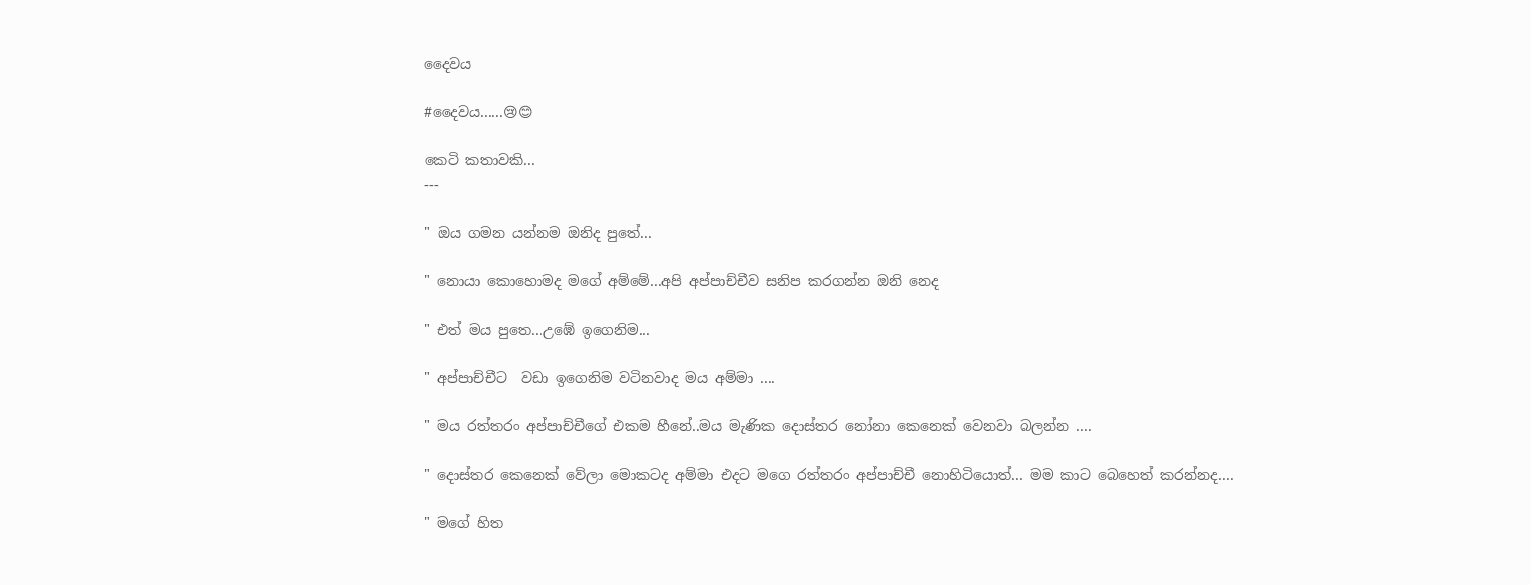දෛවය

#දෛවය......😢😊

කෙටි කතාවකි...
---

" ඔය ගමන යන්නම ඔනිද පුතේ...

" නොයා කොහොමද මගේ අම්මේ...අපි අප්පාච්චීව සනිප කරගන්න ඔනි නෙද

" එත් මය පුතෙ...උඹේ ඉගෙනිම...

" අප්පාච්චීට  වඩා ඉගෙනිම වටිනවාද මය අම්මා ....

" මය රත්තරං අප්පාච්චීගේ එකම හීනේ..මය මැණික දොස්තර නෝනා කෙනෙක් වෙනවා බලන්න ....

" දොස්තර කෙනෙක් වේලා මොකටද අම්මා එදට මගෙ රත්තරං අප්පාච්චී නොහිටියොත්... මම කාට බෙහෙත් කරන්නද....

" මගේ හිත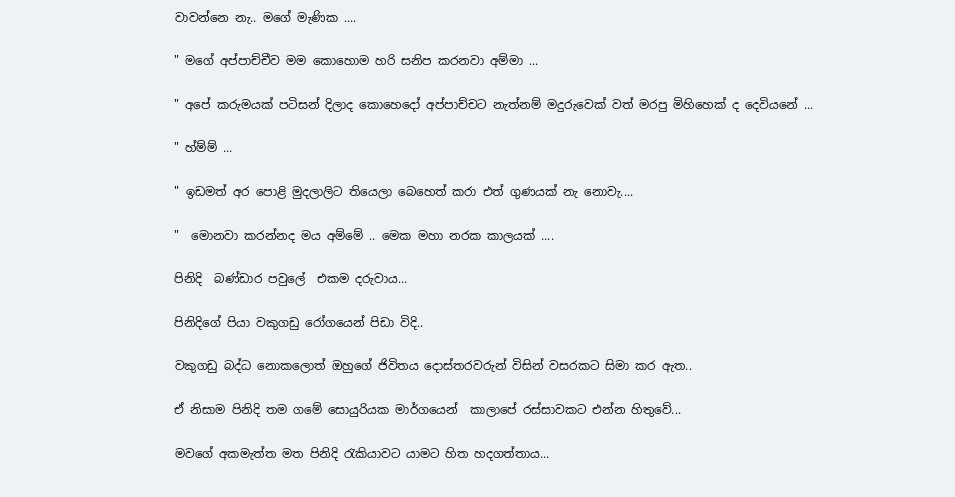වාවන්නෙ නැ.. මගේ මැණික ....

" මගේ අප්පාච්චීව මම කොහොම හරි සනිප කරනවා අම්මා ...

" අපේ කරුමයක් පටිසන් දිලාද කොහෙදෝ අප්පාච්චට නැත්නම් මදුරුවෙක් වත් මරපු මිහිහෙක් ද දෙවියනේ ...

" හ්ම්ම් ...

" ඉඩමත් අර පොළි මුදලාලිට තියෙලා බෙහෙත් කරා එත් ගුණයක් නැ නොවැ....

"  මොනවා කරන්නද මය අම්මේ .. මෙක මහා නරක කාලයක් ....

පිනිදි  බණ්ඩාර පවුලේ  එකම දරුවාය...

පිනිදිගේ පියා වකුගඩු රෝගයෙන් පිඩා විදි..

වකුගඩු බද්ධ නොකලොත් ඔහුගේ ජිවිතය දොස්තරවරුන් විසින් වසරකට සිමා කර ඇත..

ඒ නිසාම පිනිදි තම ගමේ සොයුරියක මාර්ගයෙන්  කාලාපේ රස්සාවකට එන්න හිතුවේ...

මවගේ අකමැත්ත මත පිනිදි රැකියාවට යාමට හිත හදගත්තාය...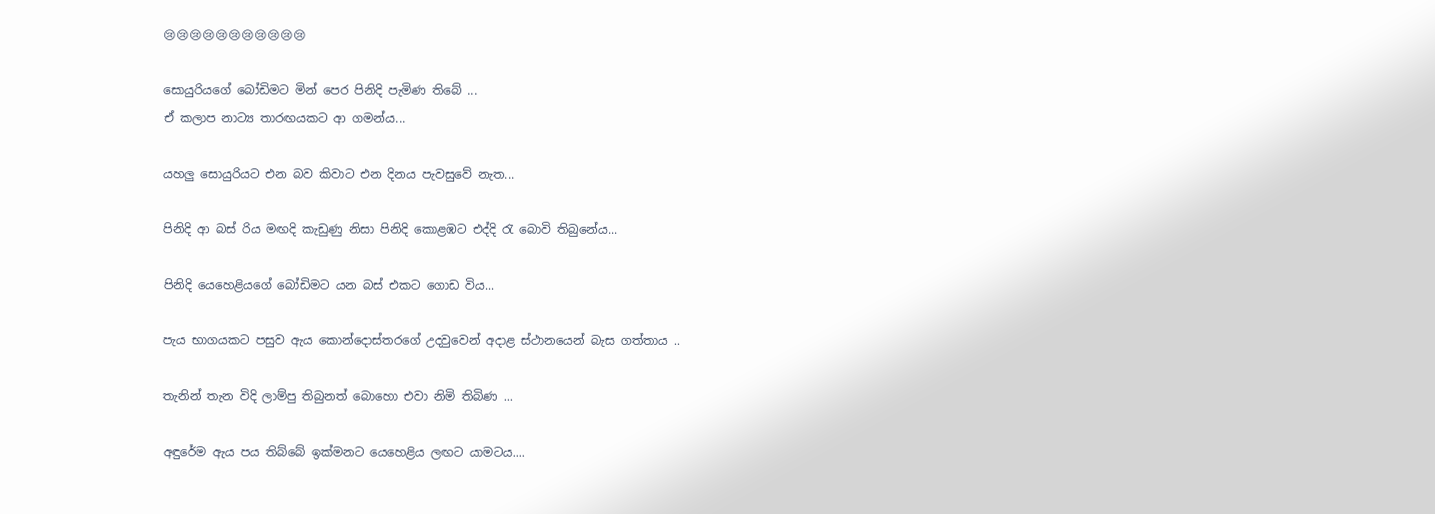😢😢😢😢😢😢😢😢😢😢😢

සොයුරියගේ බෝඩිමට මින් පෙර පිනිදි පැමිණ තිබේ ...
ඒ කලාප නාට්‍ය තාරඟයකට ආ ගමන්ය...

යහලු සොයුරියට එන බව කිවාට එන දිනය පැවසුවේ නැත...

පිනිදි ආ බස් රිය මඟදි කැඩුණු නිසා පිනිදි කොළඹට එද්දි රැ බොවි තිබුනේය...

පිනිදි යෙහෙළියගේ බෝඩිමට යන බස් එකට ගොඩ විය...

පැය භාගයකට පසුව ඇය කොන්දොස්තරගේ උදවුවෙන් අදාළ ස්ථානයෙන් බැස ගත්තාය ..

තැනින් තැන විදි ලාම්පු තිබුනත් බොහො එවා නිමි තිබිණ ...

අඳුරේම ඇය පය තිබ්බේ ඉක්මනට යෙහෙළිය ලඟට යාමටය....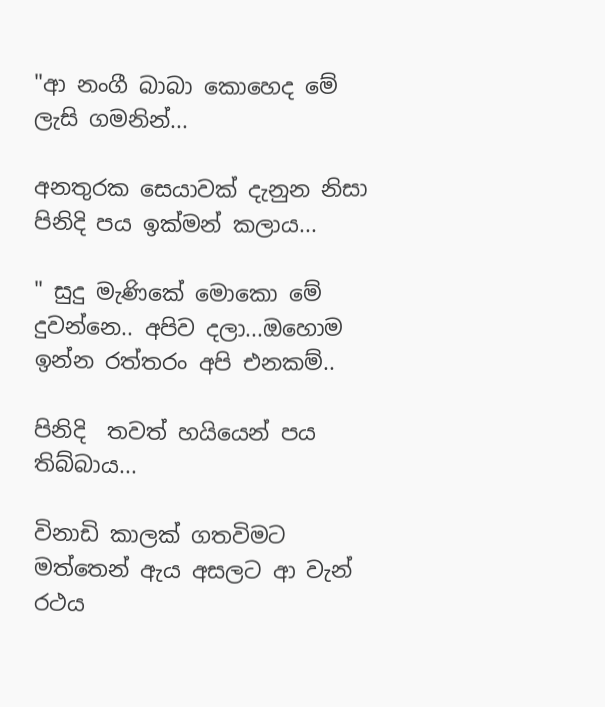"ආ නංගී බාබා කොහෙද මේ ලැසි ගමනින්...

අනතුරක සෙයාවක් දැනුන නිසා පිනිදි පය ඉක්මන් කලාය...

" සුදු මැණිකේ මොකො මේ දුවන්නෙ.. අපිව දලා...ඔහොම ඉන්න රත්තරං අපි එනකම්..

පිනිදි  තවත් හයියෙන් පය තිබ්බාය...

විනාඩි කාලක් ගතවිමට මත්තෙන් ඇය අසලට ආ වැන් රථය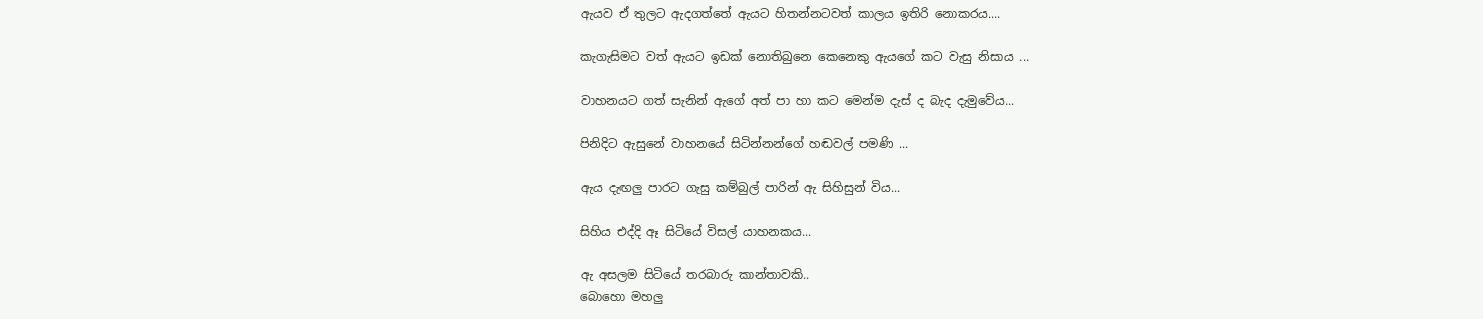ඇයව ඒ තුලට ඇදගත්තේ ඇයට හිතන්නටවත් කාලය ඉතිරි නොකරය....

කැගැසිමට වත් ඇයට ඉඩක් නොතිබුනෙ කෙනෙකු ඇයගේ කට වැසු නිසාය ...

වාහනයට ගත් සැනින් ඇගේ අත් පා හා කට මෙන්ම දැස් ද බැද දැමුවේය...

පිනිදිට ඇසුනේ වාහනයේ සිටින්නන්ගේ හඬවල් පමණි ...

ඇය දැඟලු පාරට ගැසු කම්බුල් පාරින් ඇ සිහිසුන් විය...

සිහිය එද්දි ඈ සිටියේ විසල් යාහනකය...

ඇ අසලම සිටියේ තරබාරු කාන්තාවකි..
බොහො මහලු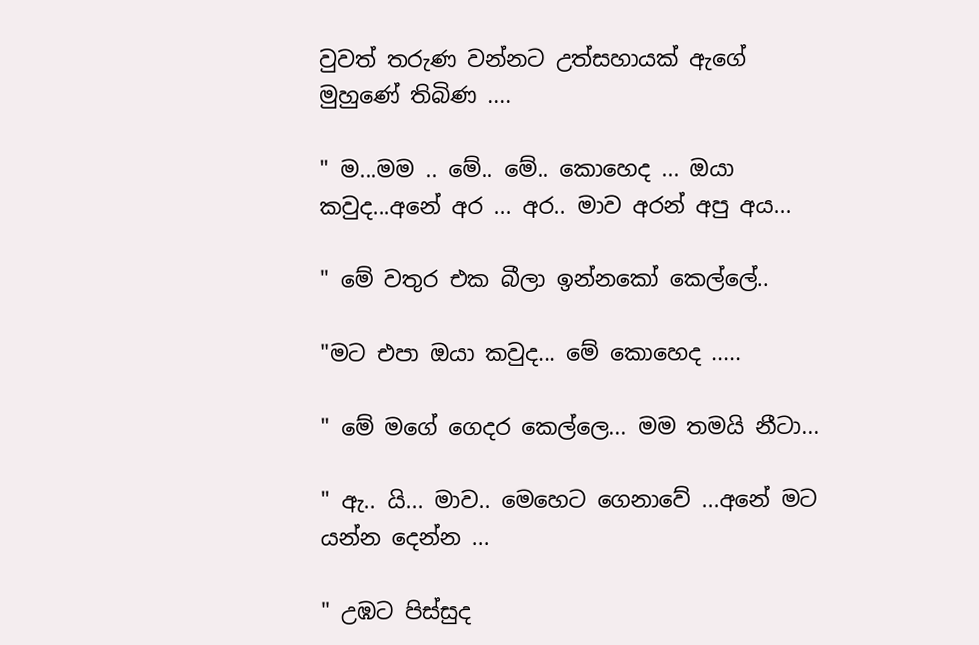වුවත් තරුණ වන්නට උත්සහායක් ඇගේ මුහුණේ තිබිණ ....

" ම...මම .. මේ.. මේ.. කොහෙද ... ඔයා කවුද...අනේ අර ... අර.. මාව අරන් අපු අය...

" මේ වතුර එක බීලා ඉන්නකෝ කෙල්ලේ..

"මට එපා ඔයා කවුද... මේ කොහෙද .....

" මේ මගේ ගෙදර කෙල්ලෙ... මම තමයි නීටා...

" ඇ.. යි... මාව.. මෙහෙට ගෙනාවේ ...අනේ මට යන්න දෙන්න ...

" උඹට පිස්සුද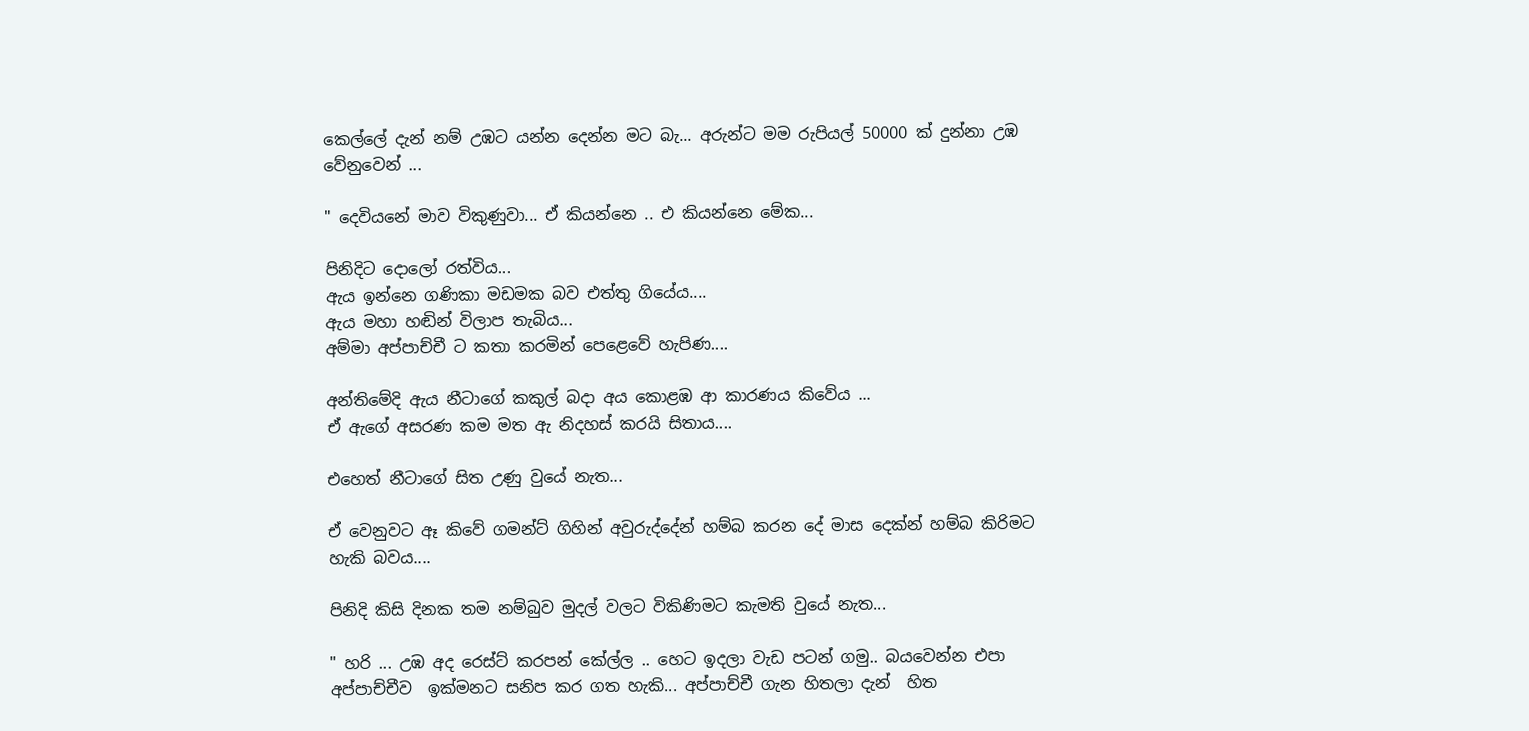කෙල්ලේ දැන් නම් උඹට යන්න දෙන්න මට බැ... අරුන්ට මම රුපියල් 50000 ක් දුන්නා උඹ වේනුවෙන් ...

" දෙවියනේ මාව විකුණුවා... ඒ කියන්නෙ .. එ කියන්නෙ මේක...

පිනිදිට දොලෝ රත්විය...
ඇය ඉන්නෙ ගණිකා මඩමක බව එත්තු ගියේය....
ඇය මහා හඬින් විලාප තැබිය...
අම්මා අප්පාච්චී ට කතා කරමින් පෙළෙවේ හැපිණ....

අන්තිමේදි ඇය නීටාගේ කකුල් බදා අය කොළඹ ආ කාරණය කිවේය ...
ඒ ඇගේ අසරණ කම මත ඇ නිදහස් කරයි සිතාය....

එහෙත් නීටාගේ සිත උණු වුයේ නැත...

ඒ වෙනුවට ඈ කිවේ ගමන්ට් ගිහින් අවුරුද්දේන් හම්බ කරන දේ මාස දෙක්න් හම්බ කිරිමට හැකි බවය....

පිනිදි කිසි දිනක තම නම්බුව මුදල් වලට විකිණිමට කැමති වුයේ නැත...

" හරි ... උඹ අද රෙස්ට් කරපන් කේල්ල .. හෙට ඉදලා වැඩ පටන් ගමු.. බයවෙන්න එපා අප්පාච්චීව  ඉක්මනට සනිප කර ගත හැකි... අප්පාච්චී ගැන හිතලා දැන්  හිත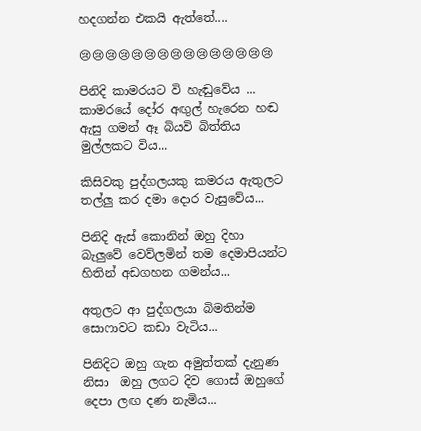හදගන්න එකයි ඇත්තේ....

😢😢😢😢😢😢😢😢😢😢😢😢😢😢😢

පිනිදි කාමරයට වි හැඬුවේය ...
කාමරයේ දෝර අඟුල් හැරෙන හඬ ඇසු ගමන් ඈ බියවි බිත්තිය මුල්ලකට විය...

කිසිවකු පුද්ගලයකු කමරය ඇතුලට තල්ලු කර දමා දොර වැසුවේය...

පිනිදි ඇස් කොනින් ඔහු දිහා බැලුවේ වෙව්ලමින් තම දෙමාපියන්ට හිතින් අඩගහන ගමන්ය...

අතුලට ආ පුද්ගලයා බිමතින්ම සොෆාවට කඩා වැටිය...

පිනිදිට ඔහු ගැන අමුත්තක් දැනුණ නිසා  ඔහු ලගට දිව ගොස් ඔහුගේ දෙපා ලඟ දණ නැමිය...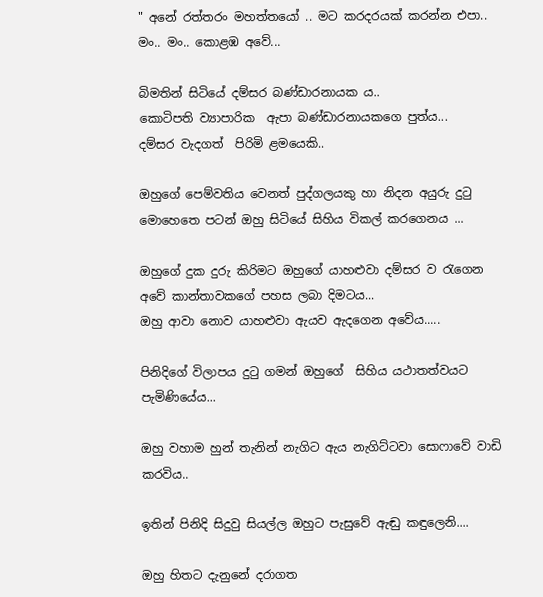" අනේ රත්තරං මහත්තයෝ .. මට කරදරයක් කරන්න එපා.. මං.. මං.. කොළඹ අවේ...

බිමතින් සිටියේ දම්සර බණ්ඩාරනායක ය..
කොටිපති ව්‍යාපාරික  ඇපා බණ්ඩාරනායකගෙ පුත්ය...
දම්සර වැදගත්  පිරිමි ළමයෙකි..

ඔහුගේ පෙම්වතිය වෙනත් පුද්ගලයකු හා නිදන අයුරු දුටු මොහෙතෙ පටන් ඔහු සිටියේ සිහිය විකල් කරගෙනය ...

ඔහුගේ දුක දුරු කිරිමට ඔහුගේ යාහළුවා දම්සර ව රැගෙන අවේ කාන්තාවකගේ පහස ලබා දිමටය...
ඔහු ආවා නොව යාහළුවා ඇයව ඇදගෙන අවේය.....

පිනිදිගේ විලාපය දුටු ගමන් ඔහුගේ  සිහිය යථාතත්වයට පැමිණියේය...

ඔහු වහාම හුන් තැනින් නැගිට ඇය නැගිට්ටවා සොෆාවේ වාඩි කරවිය..

ඉතින් පිනිදි සිදුවු සියල්ල ඔහුට පැසුවේ ඇඬු කඳුලෙනි....

ඔහු හිතට දැනුනේ දරාගත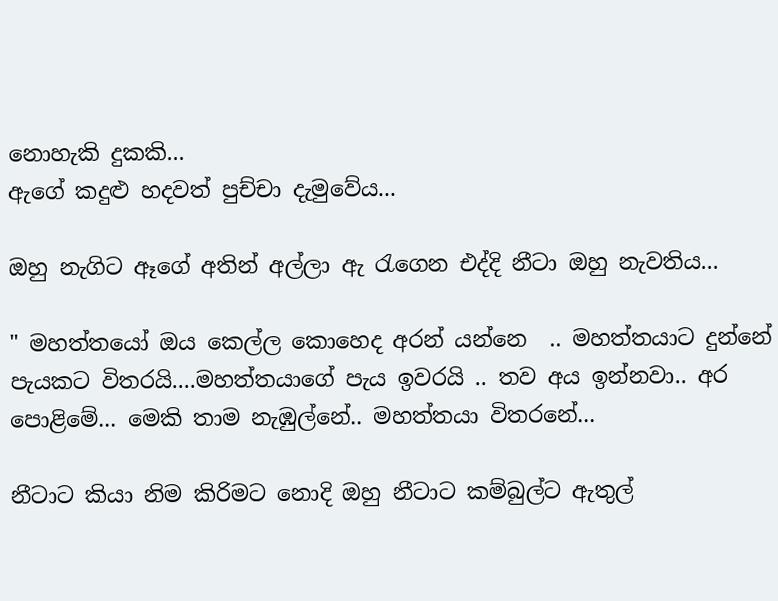නොහැකි දුකකි...
ඇගේ කදුළු හදවත් පුච්චා දැමුවේය...

ඔහු නැගිට ඈගේ අතින් අල්ලා ඇ රැගෙන එද්දි නීටා ඔහු නැවතිය...

" මහත්තයෝ ඔය කෙල්ල කොහෙද අරන් යන්නෙ  .. මහත්තයාට දුන්නේ පැයකට විතරයි....මහත්තයාගේ පැය ඉවරයි .. තව අය ඉන්නවා.. අර පොළිමේ... මෙකි තාම නැඹුල්නේ.. මහත්තයා විතරනේ...

නීටාට කියා නිම කිරිමට නොදි ඔහු නීටාට කම්බුල්ට ඇතුල්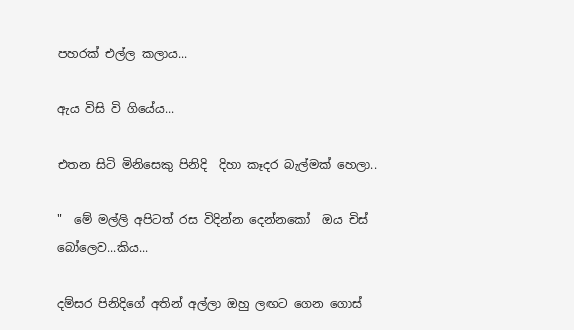පහරක් එල්ල කලාය...

ඇය විසි වි ගියේය...

එතන සිටි මිනිසෙකු පිනිදි  දිහා කෑදර බැල්මක් හෙලා..

"  මේ මල්ලි අපිටත් රස විදින්න දෙන්නකෝ  ඔය චිස් බෝලෙව...කිය...

දම්සර පිනිදිගේ අතින් අල්ලා ඔහු ලඟට ගෙන ගොස්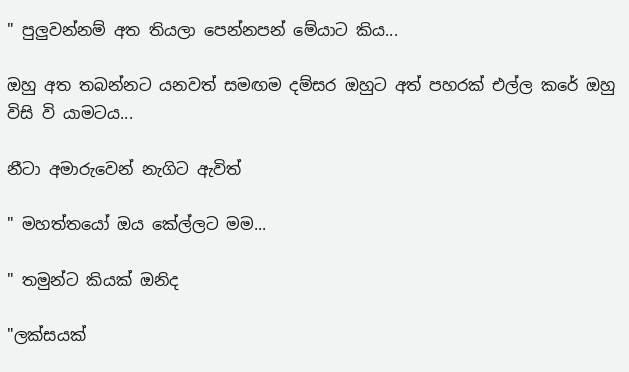" පුලුවන්නම් අත තියලා පෙන්නපන් මේයාට කිය...

ඔහු අත තබන්නට යනවත් සමඟම දම්සර ඔහුට අත් පහරක් එල්ල කරේ ඔහු විසි වි යාමටය...

නීටා අමාරුවෙන් නැගිට ඇවිත්

" මහත්තයෝ ඔය කේල්ලට මම...

" තමුන්ට කියක් ඔනිද

"ලක්සයක්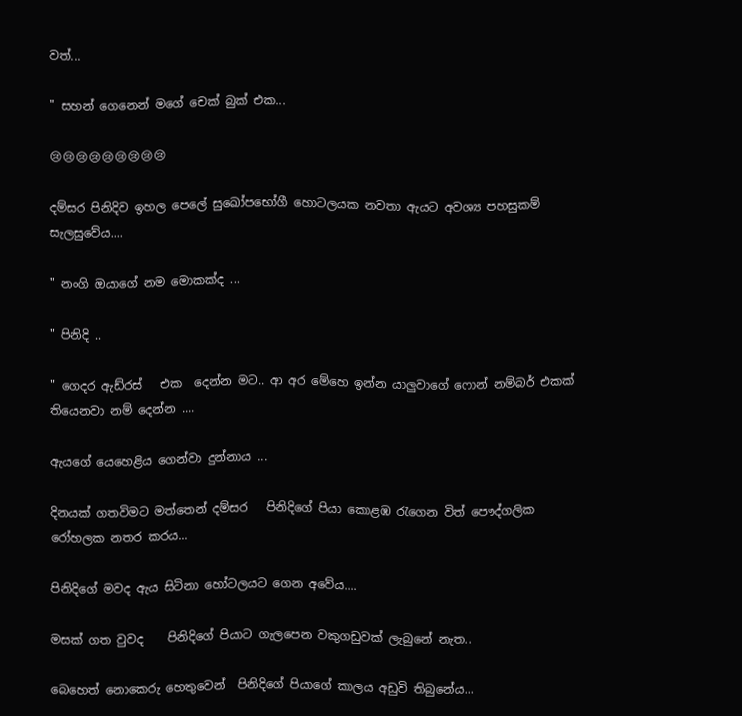වත්...

" සහන් ගෙනෙන් මගේ චෙක් බුක් එක...

😢😢😢😢😢😢😢😢😢

දම්සර පිනිදිව ඉහල පෙලේ සුඛෝපභෝගී හොටලයක නවතා ඇයට අවශ්‍ය පහසුකම් සැලසුවේය....

" නංගි ඔයාගේ නම මොකක්ද ...

" පිනිදි ..

" ගෙදර ඇඩ්රස්   එක  දෙන්න මට.. ආ අර මේහෙ ඉන්න යාලුවාගේ ෆොන් නම්බර් එකක් තියෙනවා නම් දෙන්න ....

ඇයගේ යෙහෙළිය ගෙන්වා දුන්නාය ...

දිනයක් ගතවිමට මත්තෙන් දම්සර   පිනිදිගේ පියා කොළඹ රැගෙන විත් පෞද්ගලික රෝහලක නතර කරය...

පිනිදිගේ මවද ඇය සිටිනා හෝටලයට ගෙන අවේය....

මසක් ගත වුවද    පිනිදිගේ පියාට ගැලපෙන වකුගඩුවක් ලැබුනේ නැත..

බෙහෙත් නොකෙරු හෙතුවෙන්  පිනිදිගේ පියාගේ කාලය අඩුවි තිබුනේය...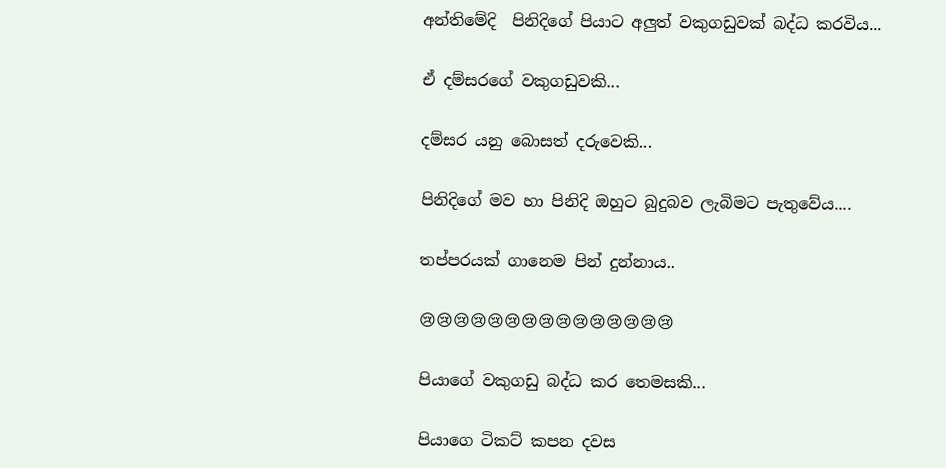අන්තිමේදි  පිනිදිගේ පියාට අලුත් වකුගඩුවක් බද්ධ කරවිය...

ඒ දම්සරගේ වකුගඩුවකි...

දම්සර යනු බොසත් දරුවෙකි...

පිනිදිගේ මව හා පිනිදි ඔහුට බුදුබව ලැබිමට පැතුවේය....

තප්පරයක් ගානෙම පින් දුන්නාය..

😢😢😢😢😢😢😢😢😢😢😢😢😢😢😢

පියාගේ වකුගඩු බද්ධ කර තෙමසකි...

පියාගෙ ටිකට් කපන දවස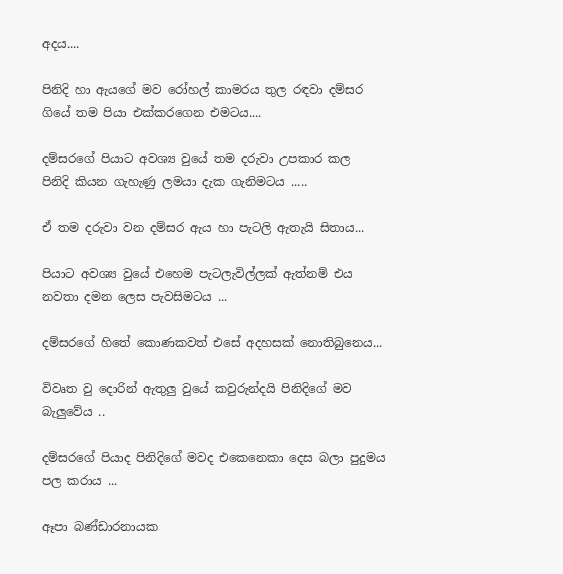අදය....

පිනිදි හා ඇයගේ මව රෝහල් කාමරය තුල රඳවා දම්සර ගියේ තම පියා එක්කරගෙන එමටය....

දම්සරගේ පියාට අවශ්‍ය වුයේ තම දරුවා උපකාර කල  පිනිදි කියන ගැහැණු ලමයා දැක ගැනිමටය .....

ඒ තම දරුවා වන දම්සර ඇය හා පැටලි ඇතැයි සිතාය...

පියාට අවශ්‍ය වුයේ එහෙම පැටලැවිල්ලක් ඇත්නම් එය නවතා දමන ලෙස පැවසිමටය ...

දම්සරගේ හිතේ කොණකවත් එසේ අදහසක් නොතිබුනෙය...

විවෘත වු දොරින් ඇතුලු වුයේ කවුරුන්දයි පිනිදිගේ මව බැලුවේය ..

දම්සරගේ පියාද පිනිදිගේ මවද එකෙනෙකා දෙස බලා පුදුමය පල කරාය ...

ඈපා බණ්ඩාරනායක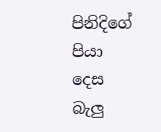පිනිදිගේ පියා දෙස බැලු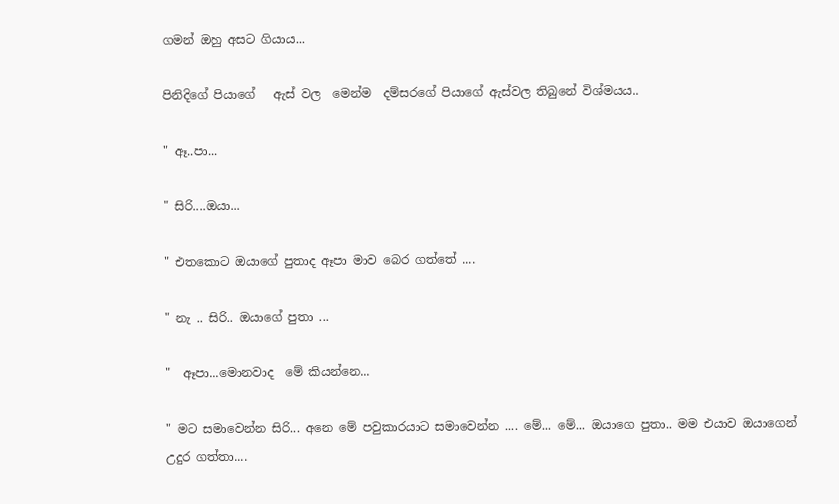ගමන් ඔහු අසට ගියාය...

පිනිදිගේ පියාගේ   ඇස් වල  මෙන්ම  දම්සරගේ පියාගේ ඇස්වල තිබුනේ විශ්මයය..

" ඈ..පා...

" සිරි....ඔයා...

" එතකොට ඔයාගේ පුතාද ඈපා මාව බෙර ගත්තේ ....

" නැ .. සිරි.. ඔයාගේ පුතා ...

"  ඈපා...මොනවාද  මේ කියන්නෙ...

" මට සමාවෙන්න සිරි... අනෙ මේ පවුකාරයාට සමාවෙන්න .... මේ... මේ... ඔයාගෙ පුතා.. මම එයාව ඔයාගෙන් උදුර ගත්තා....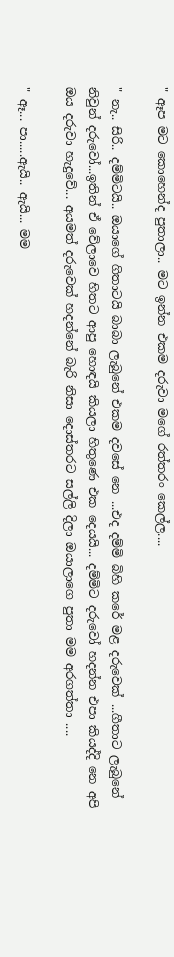" ඈප මට කොහෙන්ද පුතාලා.. මට ඉන්න එකම දරුවා මගේ රත්තරං කෙල්ල....

" නැ.. සිරි.. දම්මිටයි.. ඔයාගේ ගිතාටයි බාබා ලැබුනේ එකම දවසේ නෙ ...එද දම්මි බිහි කරේ මළ දරුවෙක් ...ගීතාට ලැබුනේ  නිවුන් දරුවෝ...ඉතින් ඒ වේලාවෙ හිතට ආපු හොඳයි කියලා හිතුණෙ එක දෙයයි... දම්මිට දරුවෝ හදන්න එපා කියද්දි නෙ අපි ඔය දරුවා හැදුවේ... අයමත් දරුවෙක් හදන්නේ බැරි නිසා දොස්තරට සල්ලි දිලා ඔයාලාගෙ පුතා මම අරගත්තා ....

" ඈ... පා.....ඇයි.. ඇයි... මම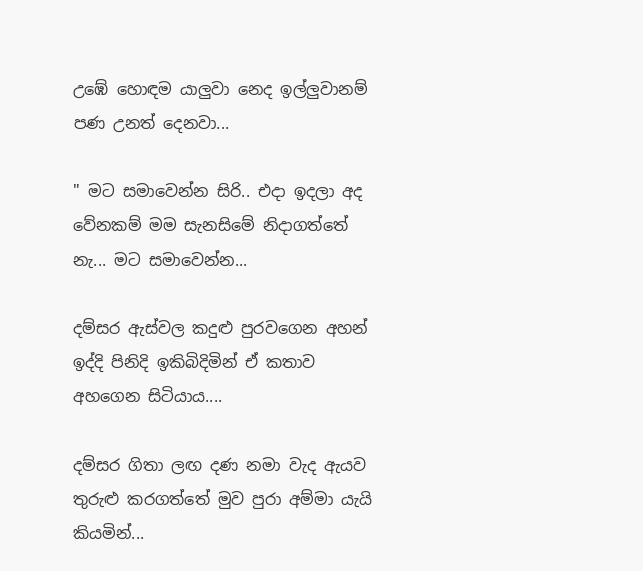උඹේ හොඳම යාලුවා නෙද ඉල්ලුවානම්  පණ උනත් දෙනවා...

" මට සමාවෙන්න සිරි.. එදා ඉදලා අද වේනකම් මම සැනසිමේ නිදාගත්තේ නැ... මට සමාවෙන්න...

දම්සර ඇස්වල කදුළු පුරවගෙන අහන් ඉද්දි පිනිදි ඉකිබිදිමින් ඒ කතාව අහගෙන සිටියාය....

දම්සර ගිතා ලඟ දණ නමා වැද ඇයව තුරුළු කරගත්තේ මුව පුරා අම්මා යැයි කියමින්...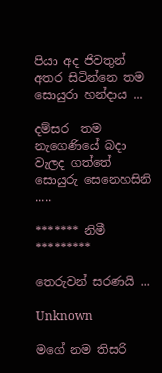පියා අද ජිවතුන් අතර සිටින්නෙ තම සොයුරා හන්දාය ...

දම්සර  තම නැගෙණියේ බදා වැලද ගත්තේ සොයුරු සෙනෙහසිනි .....

******* නිමී *********

තෙරුවන් සරණයි ...

Unknown

මගේ නම තිසරි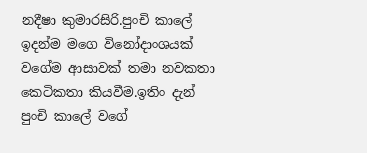නදීෂා කුමාරසිරි.පුංචි කාලේ ඉදන්ම මගෙ විනෝදාංශයක් වගේම ආසාවක් තමා නවකතා කෙටිකතා කියවීම.ඉතිං දැන් පුංචි කාලේ වගේ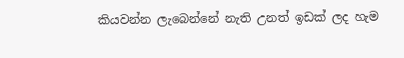කියවන්න ලැබෙන්නේ නැති උනත් ඉඩක් ලද හැම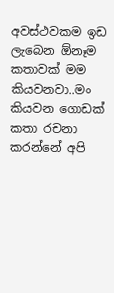අවස්ථවකම ඉඩ ලැබෙන ඕනෑම කතාවක් මම කියවනවා..මං කියවන ගොඩක් කතා රචනා කරන්නේ අපි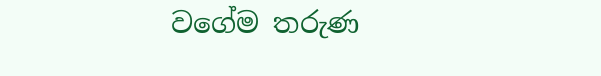වගේම තරුණ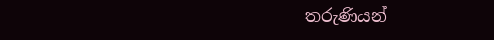තරුණියන්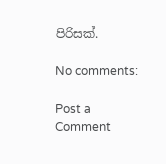පිරිසක්.

No comments:

Post a Comment